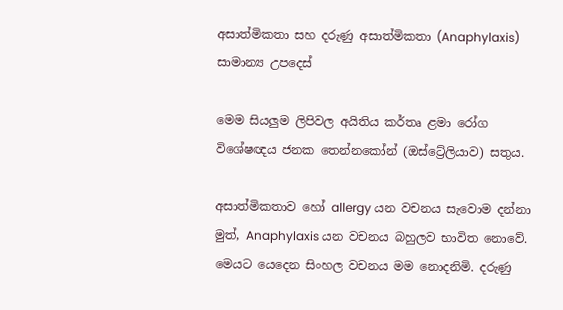අසාත්මිකතා සහ දරුණු අසාත්මිකතා (Anaphylaxis) සාමාන්‍ය උපදෙස්

මෙම සියලුම ලිපිවල අයිතිය කර්තෘ ළමා රෝග විශේෂඥය ජනක තෙන්නකෝන් (ඔස්ට්‍රේලියාව) සතුය.

අසාත්මිකතාව හෝ allergy යන වචනය සැවොම දන්නා මුත්, Anaphylaxis යන වචනය බහුලව භාවිත නොවේ. මෙයට යෙදෙන සිංහල වචනය මම නොදනිමි. දරුණු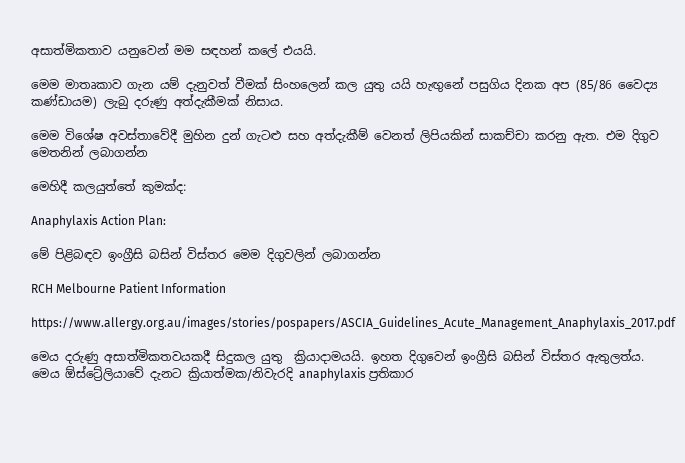අසාත්මිකතාව යනුවෙන් මම සඳහන් කලේ එයයි.

මෙම මාතෘකාව ගැන යම් දැනුවත් වීමක් සිංහලෙන් කල යුතු යයි හැඟුනේ පසුගිය දිනක අප (85/86 වෛද්‍ය කණ්ඩායම) ලැබු දරුණු අත්දැකීමක් නිසාය.

මෙම විශේෂ අවස්තාවේදී මුහින දුන් ගැටළු සහ අත්දැකීම් වෙනත් ලිපියකින් සාකච්චා කරනු ඇත. එම දිගුව මෙතනින් ලබාගන්න

මෙහිදී කලයුත්තේ කුමක්ද:

Anaphylaxis Action Plan:

මේ පිළිබඳව ඉංග්‍රීසි බසින් විස්තර මෙම දිගුවලින් ලබාගන්න

RCH Melbourne Patient Information

https://www.allergy.org.au/images/stories/pospapers/ASCIA_Guidelines_Acute_Management_Anaphylaxis_2017.pdf

මෙය දරුණු අසාත්මිකතවයකදී සිදුකල යුතු  ක්‍රියාදාමයයි. ඉහත දිගුවෙන් ඉංග්‍රීසි බසින් විස්තර ඇතුලත්ය. මෙය ඕස්ට්‍රේලියාවේ දැනට ක්‍රියාත්මක/නිවැරදි anaphylaxis ප්‍රතිකාර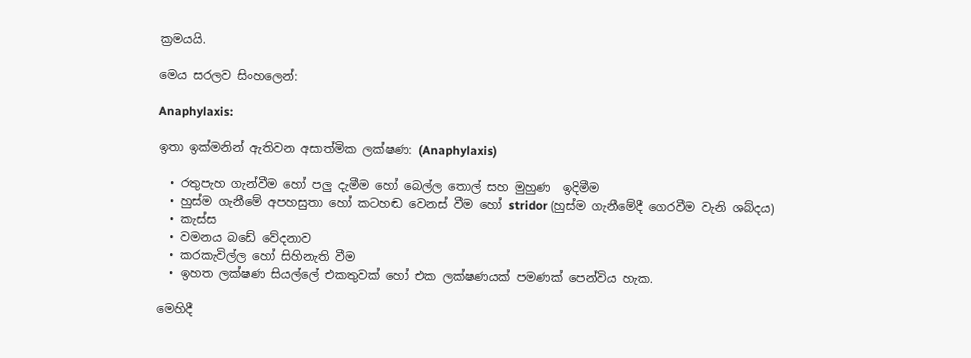ක්‍රමයයි.

මෙය සරලව සිංහලෙන්:

Anaphylaxis:

ඉතා ඉක්මනින් ඇතිවන අසාත්මික ලක්ෂණ: (Anaphylaxis)

  • රතුපැහ ගැන්වීම හෝ පලු දැමීම හෝ බෙල්ල තොල් සහ මුහුණ  ඉදිමීම
  • හුස්ම ගැනීමේ අපහසුතා හෝ කටහඬ වෙනස් වීම හෝ stridor (හුස්ම ගැනීමේදී ගෙරවීම වැනි ශබ්දය)
  • කැස්ස
  • වමනය බඩේ වේදනාව
  • කරකැවිල්ල හෝ සිහිනැති වීම
  • ඉහත ලක්ෂණ සියල්ලේ එකතුවක් හෝ එක ලක්ෂණයක් පමණක් පෙන්විය හැක.

මෙහිදී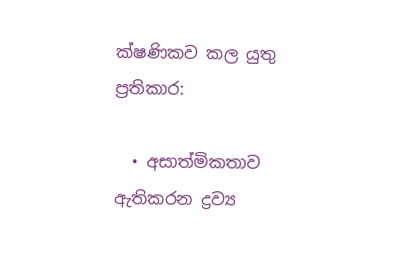ක්ෂණිකව කල යුතු ප්‍රතිකාර:

  • අසාත්මිකතාව ඇතිකරන ද්‍රව්‍ය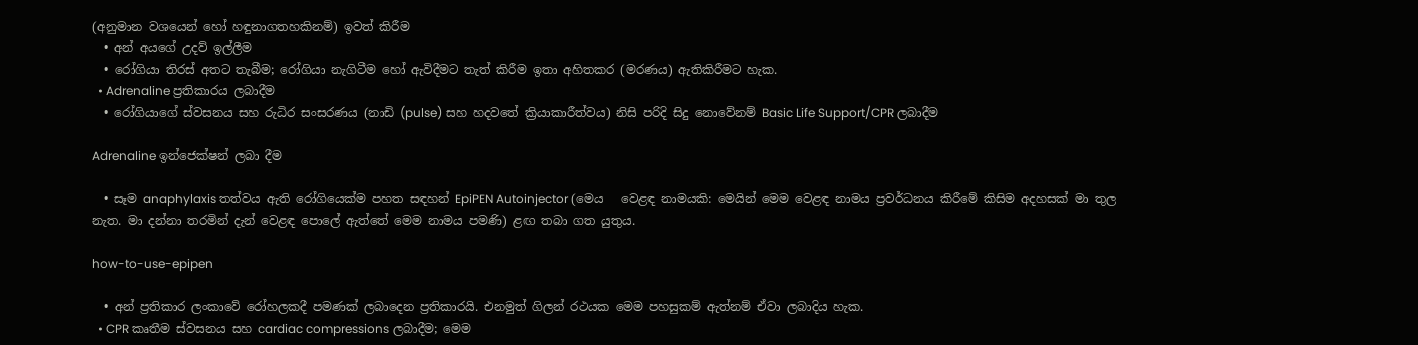(අනුමාන වශයෙන් හෝ හඳුනාගතහකිනම්) ඉවත් කිරීම
  • අන් අයගේ උදව් ඉල්ලීම
  • රෝගියා තිරස් අතට තැබීම; රෝගියා නැගිටීම හෝ ඇවිදීමට තැත් කිරීම ඉතා අහිතකර (මරණය) ඇතිකිරීමට හැක.
  • Adrenaline ප්‍රතිකාරය ලබාදීම
  • රෝගියාගේ ස්වසනය සහ රුධිර සංසරණය (නාඩි (pulse) සහ හදවතේ ක්‍රියාකාරීත්වය) නිසි පරිදි සිදු නොවේනම් Basic Life Support/CPR ලබාදීම

Adrenaline ඉන්ජෙක්ෂන් ලබා දීම

  • සෑම anaphylaxis තත්වය ඇති රෝගියෙක්ම පහත සඳහන් EpiPEN Autoinjector (මෙය   වෙළඳ නාමයකි: මෙයින් මෙම වෙළඳ නාමය ප්‍රවර්ධනය කිරීමේ කිසිම අදහසක් මා තුල නැත. මා දන්නා තරමින් දැන් වෙළඳ පොලේ ඇත්තේ මෙම නාමය පමණි) ළඟ තබා ගත යුතුය.

how-to-use-epipen

  • අන් ප්‍රතිකාර ලංකාවේ රෝහලකදී පමණක් ලබාදෙන ප්‍රතිකාරයි. එනමුත් ගිලන් රථයක මෙම පහසුකම් ඇත්නම් ඒවා ලබාදිය හැක.
  • CPR කෘතීම ස්වසනය සහ cardiac compressions ලබාදීම; මෙම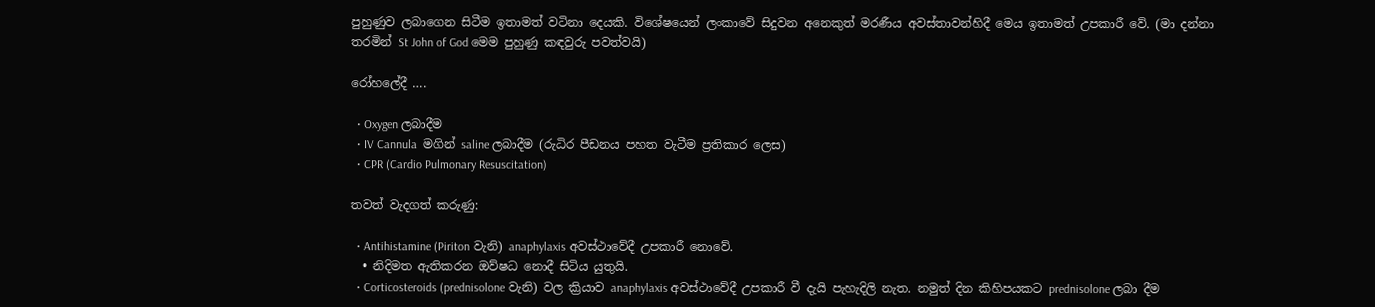පුහුණුව ලබාගෙන සිටීම ඉතාමත් වටිනා දෙයකි. විශේෂයෙන් ලංකාවේ සිදුවන අනෙකුත් මරණීය අවස්තාවන්හිදී මෙය ඉතාමත් උපකාරී වේ. (මා දන්නා තරමින් St John of God මෙම පුහුණු කඳවුරු පවත්වයි)

රෝහලේදී ….

  • Oxygen ලබාදීම
  • IV Cannula  මගින් saline ලබාදීම (රුධිර පීඩනය පහත වැටීම ප්‍රතිකාර ලෙස)
  • CPR (Cardio Pulmonary Resuscitation)

තවත් වැදගත් කරුණු:

  • Antihistamine (Piriton වැනි) anaphylaxis අවස්ථාවේදී උපකාරී නොවේ.
  • නිදිමත ඇතිකරන ඔව්ෂධ නොදී සිටිය යුතුයි.
  • Corticosteroids (prednisolone වැනි) වල ක්‍රියාව anaphylaxis අවස්ථාවේදී උපකාරී වී දැයි පැහැදිලි නැත. නමුත් දින කිහිපයකට prednisolone ලබා දීම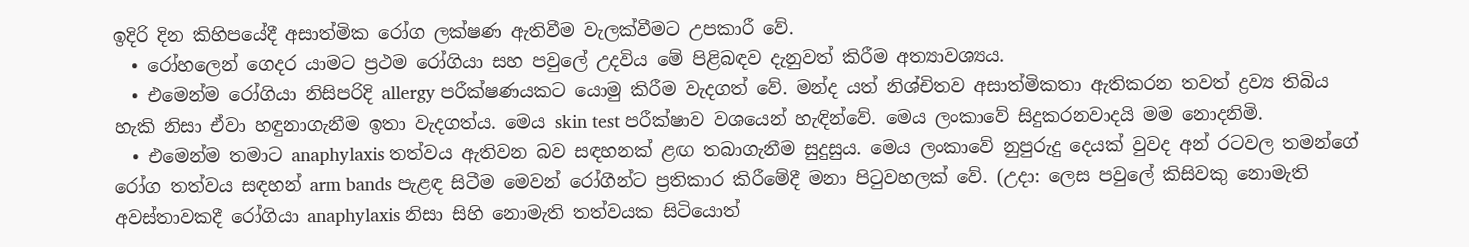ඉදිරි දින කිහිපයේදී අසාත්මික රෝග ලක්ෂණ ඇතිවීම වැලක්වීමට උපකාරී වේ.
  • රෝහලෙන් ගෙදර යාමට ප්‍රථම රෝගියා සහ පවුලේ උදවිය මේ පිළිබඳව දැනුවත් කිරීම අත්‍යාවශ්‍යය.
  • එමෙන්ම රෝගියා නිසිපරිදි allergy පරීක්ෂණයකට යොමු කිරීම වැදගත් වේ. මන්ද යත් නිශ්චිතව අසාත්මිකතා ඇතිකරන තවත් ද්‍රව්‍ය තිබිය හැකි නිසා ඒවා හඳුනාගැනීම ඉතා වැදගත්ය. මෙය skin test පරීක්ෂාව වශයෙන් හැඳින්වේ. මෙය ලංකාවේ සිදුකරනවාදයි මම නොදනිමි.
  • එමෙන්ම තමාට anaphylaxis තත්වය ඇතිවන බව සඳහනක් ළඟ තබාගැනීම සුදුසුය. මෙය ලංකාවේ නුපුරුදු දෙයක් වුවද අන් රටවල තමන්ගේ රෝග තත්වය සඳහන් arm bands පැළඳ සිටීම මෙවන් රෝගීන්ට ප්‍රතිකාර කිරීමේදී මනා පිටුවහලක් වේ. (උදා: ලෙස පවුලේ කිසිවකු නොමැති අවස්තාවකදී රෝගියා anaphylaxis නිසා සිහි නොමැති තත්වයක සිටියොත්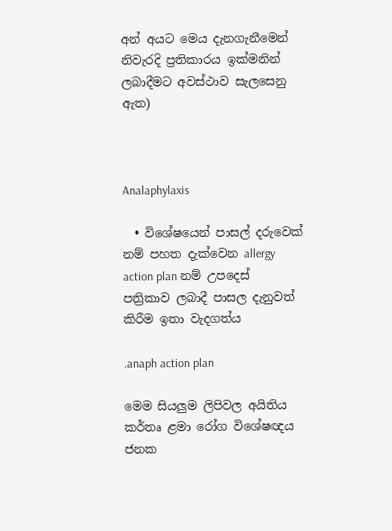අන් අයට මෙය දැනගැනීමෙන් නිවැරදි ප්‍රතිකාරය ඉක්මනින් ලබාදීමට අවස්ථාව සැලසෙනු ඇත)



Analaphylaxis

  • විශේෂයෙන් පාසල් දරුවෙක් නම් පහත දැක්වෙන allergy action plan නම් උපදෙස් පත්‍රිකාව ලබාදී පාසල දැනුවත් කිරීම ඉතා වැදගත්ය

.anaph action plan

මෙම සියලුම ලිපිවල අයිතිය කර්තෘ ළමා රෝග විශේෂඥය ජනක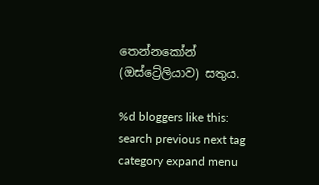තෙන්නකෝන් (ඔස්ට්‍රේලියාව) සතුය.

%d bloggers like this:
search previous next tag category expand menu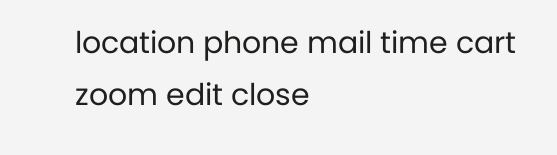location phone mail time cart zoom edit close